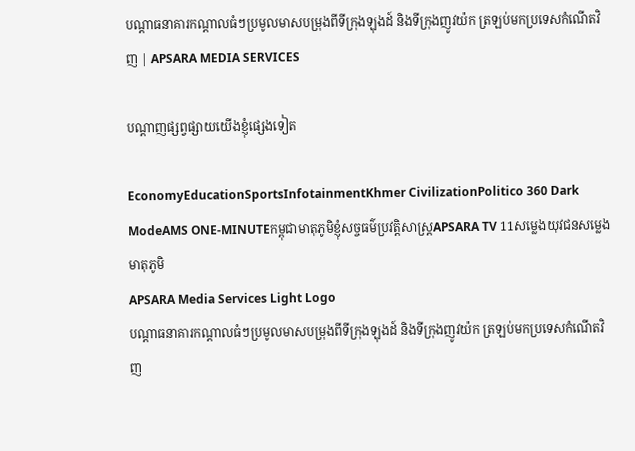បណ្តាធនាគារកណ្តាលធំៗប្រមូលមាសបម្រុងពីទីក្រុងឡុងដ៍ និងទីក្រុងញូវយ៉ក ត្រឡប់មកប្រទេសកំណើតវិញ | APSARA MEDIA SERVICES

បណ្ដាញផ្សព្វផ្សាយយើងខ្ញុំផ្សេងទៀត

EconomyEducationSportsInfotainmentKhmer CivilizationPolitico 360 Dark ModeAMS ONE-MINUTEកម្ពុជាមាតុភូមិខ្ញុំសច្ចធម៌ប្រវត្តិសាស្ត្រAPSARA TV 11សម្លេងយុវជនសម្លេងមាតុភូមិ
APSARA Media Services Light Logo
បណ្តាធនាគារកណ្តាលធំៗប្រមូលមាសបម្រុងពីទីក្រុងឡុងដ៍ និងទីក្រុងញូវយ៉ក ត្រឡប់មកប្រទេសកំណើតវិញ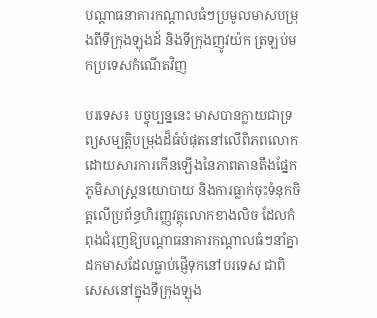បណ្តាធនាគារកណ្តាលធំៗប្រមូលមាសបម្រុងពីទីក្រុងឡុងដ៍ និងទីក្រុងញូវយ៉ក ត្រឡប់មកប្រទេសកំណើតវិញ

បរទេស៖ បច្ចុប្បន្ននេះ មាសបានក្លាយជាទ្រព្យសម្បត្តិបម្រុងដ៏ធំបំផុតនៅលើពិភពលោក ដោយសារការកើនឡើងនៃភាពតានតឹងផ្នែកភូមិសាស្ត្រនយោបាយ និងការធ្លាក់ចុះទំនុកចិត្តលើប្រព័ន្ធហិរញ្ញវត្ថុលោកខាងលិច ដែលកំពុងជំរុញឱ្យបណ្តាធនាគារកណ្តាលធំៗនាំគ្នាដកមាសដែលធ្លាប់ផ្ញើទុកនៅបរទេស ជាពិសេសនៅក្នុងទីក្រុងឡុង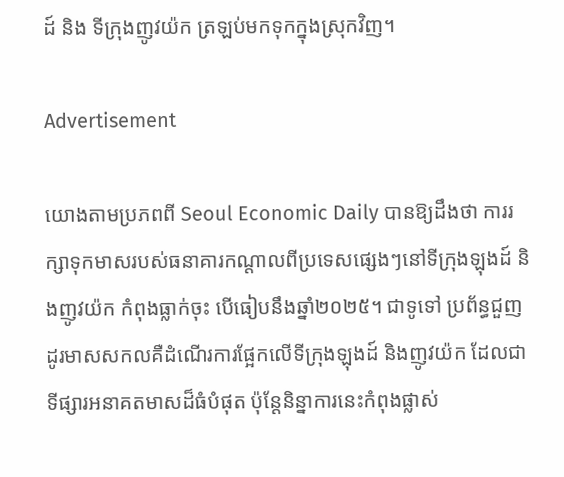ដ៍ និង ទីក្រុងញូវយ៉ក ត្រឡប់មកទុកក្នុងស្រុកវិញ។

Advertisement

យោងតាមប្រភពពី Seoul Economic Daily បានឱ្យដឹងថា ការរក្សាទុកមាសរបស់ធនាគារកណ្តាលពីប្រទេសផ្សេងៗនៅទីក្រុងឡុងដ៍ និងញូវយ៉ក កំពុងធ្លាក់ចុះ បើធៀបនឹងឆ្នាំ២០២៥។ ជាទូទៅ ប្រព័ន្ធជួញដូរមាសសកលគឺដំណើរការផ្អែកលើទីក្រុងឡុងដ៍ និងញូវយ៉ក ដែលជាទីផ្សារអនាគតមាសដ៏ធំបំផុត ប៉ុន្តែនិន្នាការនេះកំពុងផ្លាស់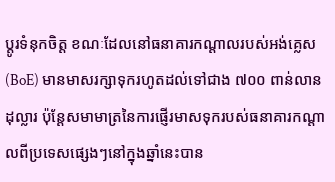ប្តូរទំនុកចិត្ត ខណៈដែលនៅធនាគារកណ្តាលរបស់អង់គ្លេស (BoE) មានមាសរក្សាទុករហូតដល់ទៅជាង ៧០០ ពាន់លានដុល្លារ ប៉ុន្តែសមាមាត្រនៃការផ្ញើរមាសទុករបស់ធនាគារកណ្តាលពីប្រទេសផ្សេងៗនៅក្នុងឆ្នាំនេះបាន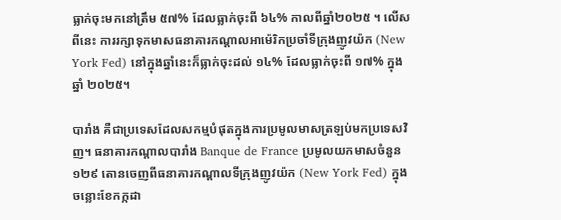ធ្លាក់ចុះមកនៅត្រឹម ៥៧% ដែលធ្លាក់ចុះពី ៦៤% កាលពីឆ្នាំ២០២៥ ។ លើសពីនេះ ការរក្សាទុកមាសធនាគារកណ្តាលអាម៉េរិកប្រចាំទីក្រុងញូវយ៉ក (New York Fed) នៅក្នុងឆ្នាំនេះក៏ធ្លាក់ចុះដល់ ១៤% ដែលធ្លាក់ចុះពី ១៧% ក្នុងឆ្នាំ ២០២៥។

បារាំង គឺជាប្រទេសដែលសកម្មបំផុតក្នុងការប្រមូលមាសត្រឡប់មកប្រទេសវិញ។ ធនាគារកណ្តាលបារាំង Banque de France ប្រមូលយកមាសចំនួន ១២៩ តោនចេញពីធនាគារកណ្តាលទីក្រុងញូវយ៉ក (New York Fed) ក្នុងចន្លោះខែកក្កដា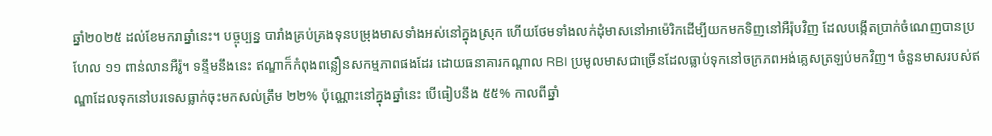ឆ្នាំ២០២៥ ដល់ខែមករាឆ្នាំនេះ។ បច្ចុប្បន្ន បារាំងគ្រប់គ្រងទុនបម្រុងមាសទាំងអស់នៅក្នុងស្រុក ហើយថែមទាំងលក់ដុំមាសនៅអាម៉េរិកដើម្បីយកមកទិញនៅអឺរ៉ុបវិញ ដែលបង្កើតប្រាក់ចំណេញបានប្រហែល ១១ ពាន់លានអឺរ៉ូ។ ទន្ទឹមនឹងនេះ ឥណ្ឌាក៏កំពុងពន្លឿនសកម្មភាពផងដែរ ដោយធនាគារកណ្តាល RBI ប្រមូលមាសជាច្រើនដែលធ្លាប់ទុកនៅចក្រភពអង់គ្លេសត្រឡប់មកវិញ។ ចំនួនមាសរបស់ឥណ្ឌាដែលទុកនៅបរទេសធ្លាក់ចុះមកសល់ត្រឹម ២២% ប៉ុណ្ណោះនៅក្នុងឆ្នាំនេះ បើធៀបនឹង ៥៥% កាលពីឆ្នាំ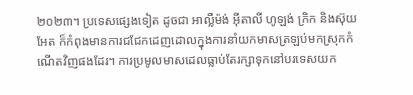២០២៣។ ប្រទេសផ្សេងទៀត ដូចជា អាល្លឺម៉ង់ អ៊ីតាលី ហូឡង់ ក្រិក និងស៊ុយអែត ក៏កំពុងមានការជជែកដេញដោលក្នុងការនាំយកមាសត្រឡប់មកស្រុកកំណើតវិញផងដែរ។ ការប្រមូលមាសដេលធ្លាប់តែរក្សាទុកនៅបរទេសយក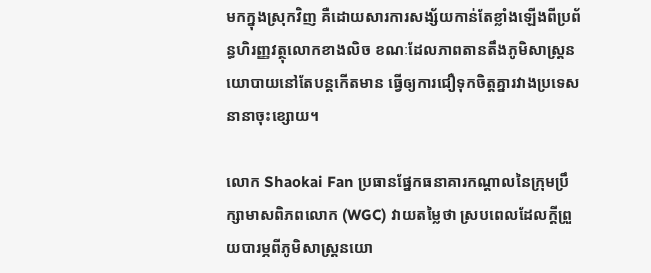មកក្នុងស្រុកវិញ គឺដោយសារការសង្ស័យកាន់តែខ្លាំងឡើងពីប្រព័ន្ធហិរញ្ញវត្ថុលោកខាងលិច ខណៈដែលភាពតានតឹងភូមិសាស្ត្រនយោបាយនៅតែបន្តកើតមាន ធ្វើឲ្យការជឿទុកចិត្តគ្នារវាងប្រទេសនានាចុះខ្សោយ។

លោក Shaokai Fan ប្រធានផ្នែកធនាគារកណ្តាលនៃក្រុមប្រឹក្សាមាសពិភពលោក (WGC) វាយតម្លៃថា ស្របពេលដែលក្ដីព្រួយបារម្ភពីភូមិសាស្ត្រនយោ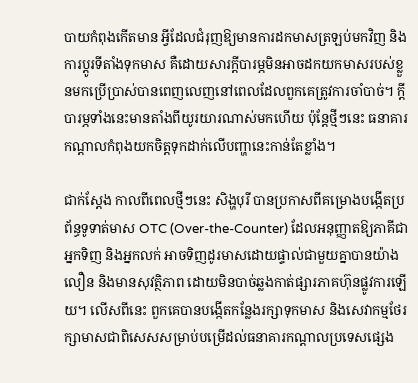បាយកំពុងកើតមាន អ្វីដែលជំរុញឱ្យមានការដកមាសត្រឡប់មកវិញ និងការប្តូរទីតាំងទុកមាស គឺដោយសារក្ដីបារម្ភមិនអាចដកយកមាសរបស់ខ្លួនមកប្រើប្រាស់បានពេញលេញនៅពេលដែលពួកគេត្រូវការចាំបាច់។ ក្តីបារម្ភទាំងនេះមានតាំងពីយូរយារណាស់មកហើយ ប៉ុន្តែថ្មីៗនេះ ធនាគារកណ្តាលកំពុងយកចិត្តទុកដាក់លើបញ្ហានេះកាន់តែខ្លាំង។

ជាក់ស្តែង កាលពីពេលថ្មីៗនេះ សិង្ហបុរី បានប្រកាសពីគម្រោងបង្កើតប្រព័ន្ធទូទាត់មាស OTC (Over-the-Counter) ដែលអនុញ្ញាតឱ្យភាគីជាអ្នកទិញ និងអ្នកលក់ អាចទិញដូរមាសដោយផ្ទាល់ជាមួយគ្នាបានយ៉ាងលឿន និងមានសុវត្ថិភាព ដោយមិនបាច់ឆ្លងកាត់ផ្សារភាគហ៊ុនផ្លូវការឡើយ។ លើសពីនេះ ពួកគេបានបង្កើតកន្លែងរក្សាទុកមាស និងសេវាកម្មថែរក្សាមាសជាពិសេសសម្រាប់បម្រើដល់ធនាគារកណ្តាលប្រទេសផ្សេង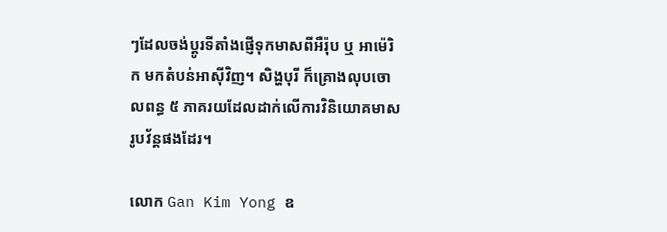ៗដែលចង់ប្តូរទីតាំងផ្ញើទុកមាសពីអឺរ៉ុប ឬ អាម៉េរិក មកតំបន់អាស៊ីវិញ។ សិង្ហបុរី ក៏គ្រោងលុបចោលពន្ធ ៥ ភាគរយដែលដាក់លើការវិនិយោគមាសរូបវ័ន្តផងដែរ។

លោក Gan Kim Yong ឧ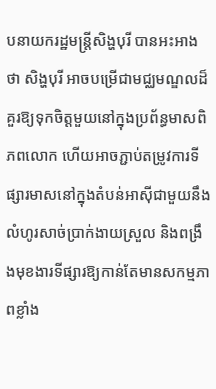បនាយករដ្ឋមន្ត្រីសិង្ហបុរី បានអះអាងថា សិង្ហបុរី អាចបម្រើជាមជ្ឈមណ្ឌលដ៏គួរឱ្យទុកចិត្តមួយនៅក្នុងប្រព័ន្ធមាសពិភពលោក ហើយអាចភ្ជាប់តម្រូវការទីផ្សារមាសនៅក្នុងតំបន់អាស៊ីជាមួយនឹងលំហូរសាច់ប្រាក់ងាយស្រួល និងពង្រឹងមុខងារទីផ្សារឱ្យកាន់តែមានសកម្មភាពខ្លាំង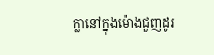ក្លានៅក្នុងម៉ោងជួញដូរ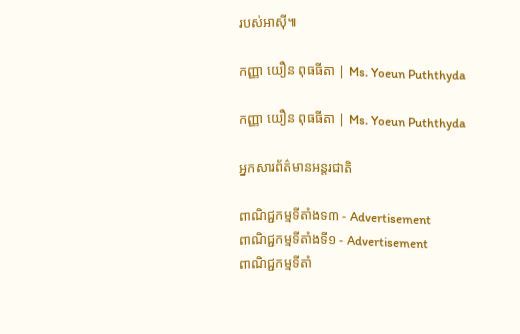របស់អាស៊ី៕

កញ្ញា យឿន ពុធធីតា | Ms. Yoeun Puththyda

កញ្ញា យឿន ពុធធីតា | Ms. Yoeun Puththyda

អ្នកសារព័ត៌មានអន្តរជាតិ

ពាណិជ្ជកម្មទីតាំងទ៣ - Advertisement
ពាណិជ្ជកម្មទីតាំងទី១ - Advertisement
ពាណិជ្ជកម្មទីតាំ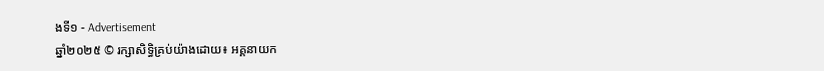ងទី១ - Advertisement
ឆ្នាំ២០២៥ © រក្សាសិទ្ធិគ្រប់យ៉ាងដោយ៖ អគ្គនាយក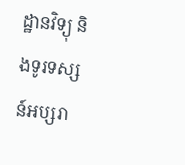ដ្ឋានវិទ្យុ និងទូរទស្សន៍អប្សរា